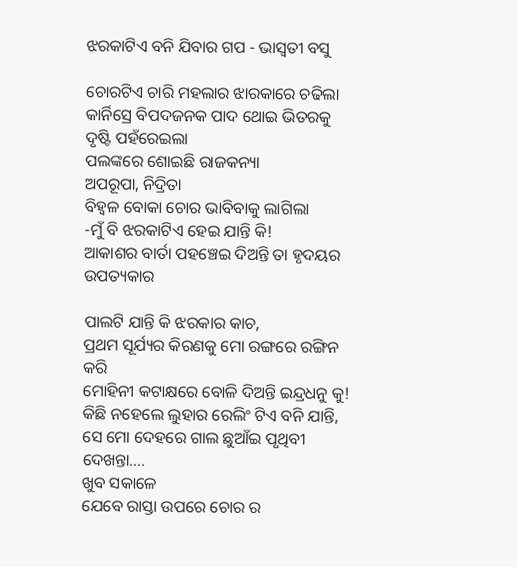ଝରକାଟିଏ ବନି ଯିବାର ଗପ - ଭାସ୍ଵତୀ ବସୁ

ଚୋରଟିଏ ଚାରି ମହଲାର ଝାରକାରେ ଚଢିଲା
କାର୍ନିସ୍ରେ ବିପଦଜନକ ପାଦ ଥୋଇ ଭିତରକୁ ଦୃଷ୍ଟି ପହଁରେଇଲା
ପଲଙ୍କରେ ଶୋଇଛି ରାଜକନ୍ୟା
ଅପରୂପା, ନିଦ୍ରିତା
ବିହ୍ଵଳ ବୋକା ଚୋର ଭାବିବାକୁ ଲାଗିଲା
-ମୁଁ ବି ଝରକାଟିଏ ହେଇ ଯାନ୍ତି କି!
ଆକାଶର ବାର୍ତା ପହଞ୍ଚେଇ ଦିଅନ୍ତି ତା ହୃଦୟର ଉପତ୍ୟକାର

ପାଲଟି ଯାନ୍ତି କି ଝରକାର କାଚ,
ପ୍ରଥମ ସୂର୍ଯ୍ୟର କିରଣକୁ ମୋ ରଙ୍ଗରେ ରଙ୍ଗିନ କରି
ମୋହିନୀ କଟାକ୍ଷରେ ବୋଳି ଦିଅନ୍ତି ଇନ୍ଦ୍ରଧନୁ କୁ!
କିଛି ନହେଲେ ଲୁହାର ରେଲିଂ ଟିଏ ବନି ଯାନ୍ତି,
ସେ ମୋ ଦେହରେ ଗାଲ ଛୁଆଁଇ ପୃଥିବୀ ଦେଖନ୍ତା....
ଖୁବ ସକାଳେ
ଯେବେ ରାସ୍ତା ଉପରେ ଚୋର ର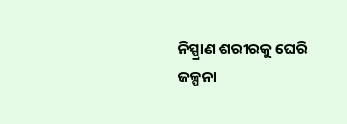ନିସ୍ପ୍ରାଣ ଶରୀରକୁ ଘେରି
ଜଳ୍ପନା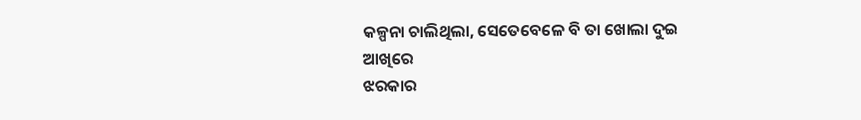କଳ୍ପନା ଚାଲିଥିଲା, ସେତେବେଳେ ବି ତା ଖୋଲା ଦୁଇ ଆଖିରେ
ଝରକାର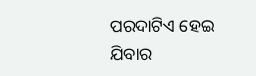ପରଦାଟିଏ ହେଇ ଯିବାର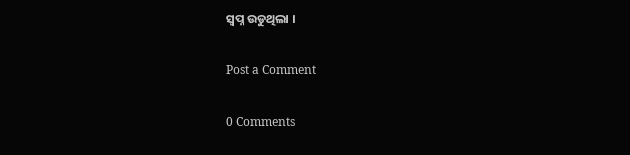ସ୍ଵପ୍ନ ଉଡୁଥିଲା ।

Post a Comment

0 Comments